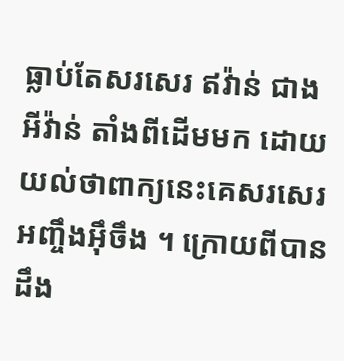ធ្លាប់តែសរសេរ ឥវ៉ាន់ ជាង អីវ៉ាន់ តាំងពីដើមមក ដោយយល់ថាពាក្យនេះគេសរសេរអញ្ចឹងអ៊ឹចឹង ។ ក្រោយពីបានដឹង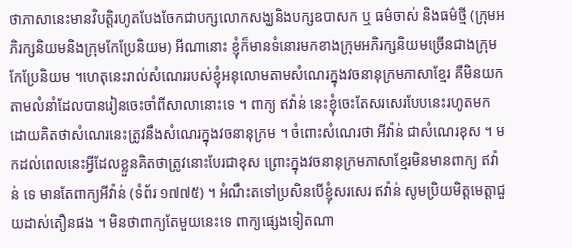ថាភាសានេះមានវិបត្តិរហូតបែងចែកជាបក្សលោកសង្ឃនិងបក្សឧបាសក ឬ ធម៌ចាស់ និងធម៌ថ្មី (ក្រុមអភិរក្សនិយមនិងក្រុមកែប្រែនិយម) អីណានោះ ខ្ញុំក៏មានទំនោរមកខាងក្រុមអភិរក្សនិយមច្រើនជាងក្រុមកែប្រែនិយម ។ហេតុនេះរាល់សំណេររបស់ខ្ញុំអនុលោមតាមសំណេរក្នុងវចនានុក្រមភាសាខ្មែរ គឺមិនយកតាមលំនាំដែលបានរៀនចេះចាំពីសាលានោះទេ ។ ពាក្យ ឥវ៉ាន់ នេះខ្ញុំចេះតែសរសេរបែបនេះរហូតមក ដោយគិតថាសំណេរនេះត្រូវនឹងសំណេរក្នុងវចនានុក្រម ។ ចំពោះសំណេរថា អីវ៉ាន់ ជាសំណេរខុស ។ មកដល់ពេលនេះអ្វីដែលខ្លួនគិតថាត្រូវនោះបែរជាខុស ព្រោះក្នុងវចនានុក្រមភាសាខ្មែរមិនមានពាក្យ ឥវ៉ាន់ ទេ មានតែពាក្យអីវ៉ាន់ (ទំព័រ ១៧៧៥) ។ អំណឹះតទៅប្រសិនបើខ្ញុំសរសេរ ឥវ៉ាន់ សូមប្រិយមិត្តមេត្តាជួយដាស់តឿនផង ។ មិនថាពាក្យតែមួយនេះទេ ពាក្យផ្សេងទៀតណា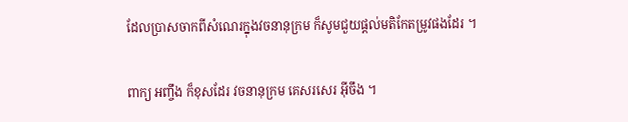ដែលប្រាសចាកពីសំណេរក្នុងវចនានុក្រម ក៏សូមជួយផ្ដល់មតិកែតម្រូវផងដែរ ។

ពាក្យ អញ្ចឹង ក៏ខុសដែរ វចនានុក្រម គេសរសេរ អ៊ីចឹង ។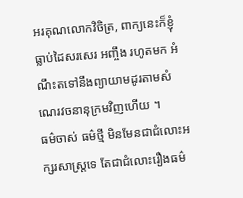អរគុណលោកវិចិត្រ, ពាក្យនេះក៏ខ្ញុំធ្លាប់ដៃសរសេរ អញ្ចឹង រហូតមក អំណឹះតទៅនឹងព្យាយាមដូរតាមសំណេរវចនានុក្រមវិញហើយ ។
ធម៌ចាស់ ធម៌ថ្មី មិនមែនជាជំលោះអក្សរសាស្ត្រទេ តែជាជំលោះរឿងធម៌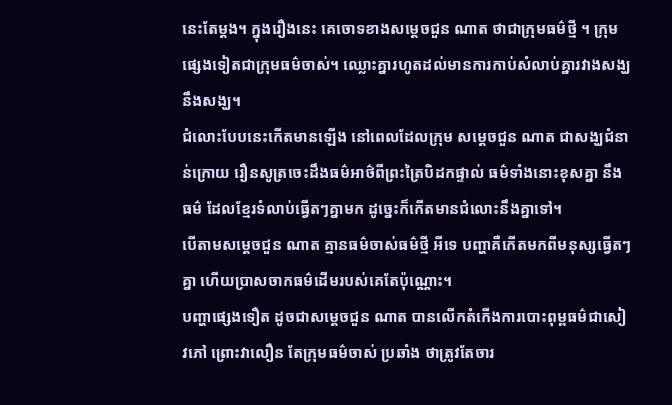នេះតែម្ដង។ ក្នុងរឿងនេះ គេចោទខាងសម្ដេចជួន ណាត ថាជាក្រុមធម៌ថ្មី ។ ក្រុមផ្សេងទៀតជាក្រុមធម៌ចាស់។ ឈ្លោះគ្នារហូតដល់មានការកាប់សំលាប់គ្នារវាងសង្ឃនឹងសង្ឃ។
ជំលោះបែបនេះកើតមានឡើង នៅពេលដែលក្រុម សម្ដេចជួន ណាត ជាសង្ឃជំនាន់ក្រោយ រឿនសូត្រចេះដឹងធម៌អាថ៌ពីព្រះត្រៃបិដកផ្ទាល់ ធម៌ទាំងនោះខុសគ្នា នឹងធម៌ ដែលខ្មែរទំលាប់ធ្វើតៗគ្នាមក ដូច្នេះក៏កើតមានជំលោះនឹងគ្នាទៅ។
បើតាមសម្ដេចជួន ណាត គ្មានធម៌ចាស់ធម៌ថ្មី អីទេ បញ្ហាគឺកើតមកពីមនុស្សធ្វើតៗគ្នា ហើយប្រាសចាកធម៌ដើមរបស់គេតែប៉ុណ្ណោះ។
បញ្ហាផ្សេងទឿត ដូចជាសម្ដេចជួន ណាត បានលើកតំកើងការបោះពុម្ពធម៌ជាសៀវភៅ ព្រោះវាលឿន តែក្រុមធម៌ចាស់ ប្រឆាំង ថាត្រូវតែចារ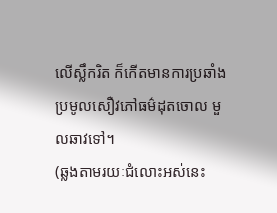លើស្លឹករិត ក៏កើតមានការប្រឆាំងប្រមូលសឿវភៅធម៌ដុតចោល មួលឆាវទៅ។
(ឆ្លងតាមរយៈជំលោះអស់នេះ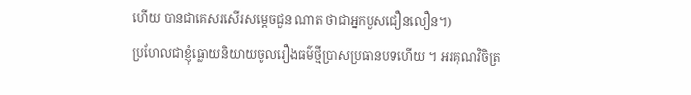ហើយ បានជាគេសរសើរសម្ដេចជួន ណាត ថាជាអ្នកបួសជឿនលឿន។)
ប្រហែលជាខ្ញុំធ្លោយនិយាយចូលរឿងធម៌ថ្មីប្រាសប្រធានបទហើយ ។ អរគុណវិចិត្រ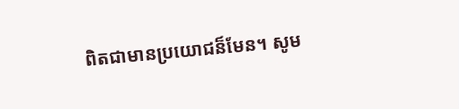ពិតជាមានប្រយោជន៏មែន។ សូម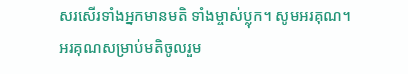សរសើរទាំងអ្នកមានមតិ ទាំងម្ចាស់ប្លុក។ សូមអរគុណ។
អរគុណសម្រាប់មតិចូលរួម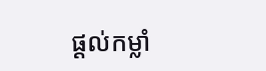ផ្ដល់កម្លាំ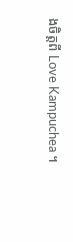ងចិត្តពី Love Kampuchea ។